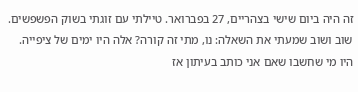זה היה ביום שישי בצהריים, 27 בפברואר. טיילתי עם זוגתי בשוק הפשפשים. שוב ושוב שמעתי את השאלה: נו, מתי זה קורה? אלה היו ימים של ציפייה. היו מי שחשבו שאם אני כותב בעיתון אז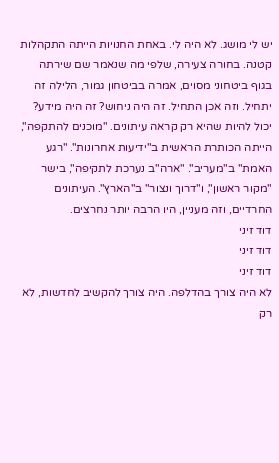יש לי מושג. לא היה לי. באחת החנויות הייתה התקהלות קטנה. בחורה צעירה, שלפי מה שנאמר שם שירתה בגוף ביטחוני מסוים, אמרה בביטחון גמור, הלילה זה יתחיל. וזה אכן התחיל. זה היה ניחוש? זה היה מידע? יכול להיות שהיא רק קראה עיתונים. "מוכנים להתקפה", הייתה הכותרת הראשית ב"ידיעות אחרונות". "רגע האמת" ב"מעריב". "ארה"ב נערכת לתקיפה", בישר "מקור ראשון", ו"דרוך ונצור" ב"הארץ". העיתונים החרדיים, וזה מעניין, היו הרבה יותר נחרצים.
דוד זיני
דוד זיני
דוד זיני
לא היה צורך בהדלפה. היה צורך להקשיב לחדשות, לא רק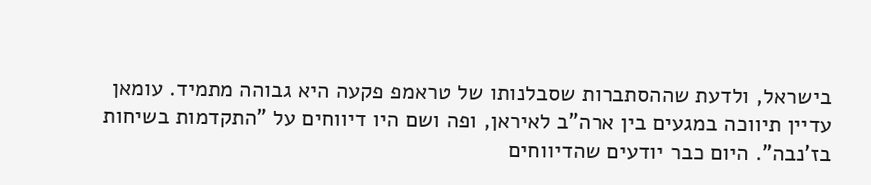בישראל, ולדעת שההסתברות שסבלנותו של טראמפ פקעה היא גבוהה מתמיד. עומאן עדיין תיווכה במגעים בין ארה"ב לאיראן, ופה ושם היו דיווחים על "התקדמות בשיחות בז'נבה". היום כבר יודעים שהדיווחים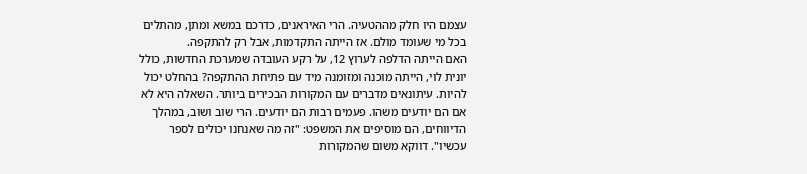עצמם היו חלק מההטעיה. הרי האיראנים, כדרכם במשא ומתן, מהתלים בכל מי שעומד מולם. אז הייתה התקדמות, אבל רק להתקפה.
האם הייתה הדלפה לערוץ 12, על רקע העובדה שמערכת החדשות, כולל יונית לוי, הייתה מוכנה ומזומנה מיד עם פתיחת ההתקפה? בהחלט יכול להיות. עיתונאים מדברים עם המקורות הבכירים ביותר. השאלה היא לא אם הם יודעים משהו. פעמים רבות הם יודעים. הרי שוב ושוב, במהלך הדיווחים, הם מוסיפים את המשפט: "זה מה שאנחנו יכולים לספר עכשיו". דווקא משום שהמקורות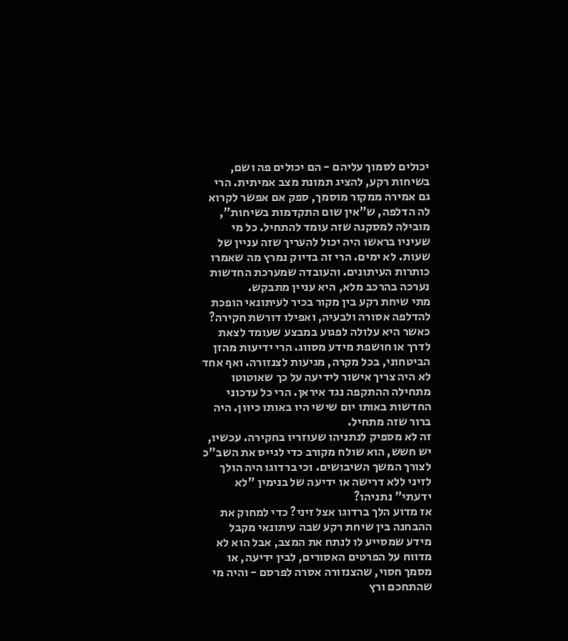יכולים לסמוך עליהם - הם יכולים פה ושם, בשיחות רקע, להציג תמונת מצב אמיתית. הרי גם אמירה ממקור מוסמך, ספק אם אפשר לקרוא לה הדלפה, ש"אין שום התקדמות בשיחות", מובילה למסקנה שזה עומד להתחיל. כל מי שעיניו בראשו היה יכול להעריך שזה עניין של שעות. לא ימים. הרי זה בדיוק נמרץ מה שאמרו כותרות העיתונים. והעובדה שמערכת החדשות נערכה בהרכב מלא, היא עניין מתבקש.
מתי שיחת רקע בין מקור בכיר לעיתונאי הופכת להדלפה אסורה ולבעיה, ואפילו דורשת חקירה? כאשר היא עלולה לפגוע במבצע שעומד לצאת לדרך או חושפת מידע מסווג. הרי ידיעות מהזן הביטחוני, בכל מקרה, מגיעות לצנזורה. ואף אחד לא היה צריך אישור לידיעה על כך שאוטוטו מתחילה ההתקפה נגד איראן. הרי כל עדכוני החדשות באותו יום שישי היו באותו כיוון. היה ברור שזה מתחיל.
זה לא מספיק לנתניהו שעוזריו בחקירה. עכשיו, יש חשש, הוא שולח מקורב כדי לגייס את השב"כ לצורך המשך השיבושים. וכי ברדוגו היה הולך לזיני ללא דרישה או ידיעה של בנימין "לא ידעתי" נתניהו?
אז מדוע הלך ברדוגו אצל זיני? כדי למחוק את ההבחנה בין שיחת רקע שבה עיתונאי מקבל מידע שמסייע לו לנתח את המצב, אבל הוא לא מדווח על הפרטים האסורים, לבין ידיעה, או מסמך חסוי, שהצנזורה אסרה לפרסם - והיה מי שהתחכם ורץ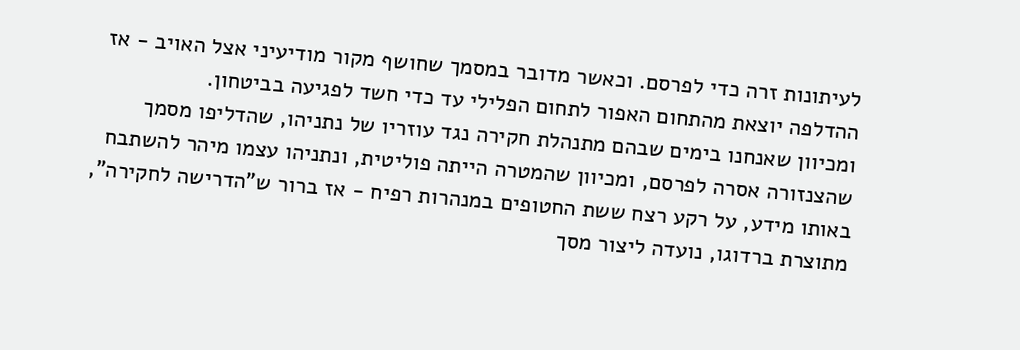לעיתונות זרה כדי לפרסם. וכאשר מדובר במסמך שחושף מקור מודיעיני אצל האויב - אז ההדלפה יוצאת מהתחום האפור לתחום הפלילי עד כדי חשד לפגיעה בביטחון.
ומכיוון שאנחנו בימים שבהם מתנהלת חקירה נגד עוזריו של נתניהו, שהדליפו מסמך שהצנזורה אסרה לפרסם, ומכיוון שהמטרה הייתה פוליטית, ונתניהו עצמו מיהר להשתבח באותו מידע, על רקע רצח ששת החטופים במנהרות רפיח - אז ברור ש"הדרישה לחקירה", מתוצרת ברדוגו, נועדה ליצור מסך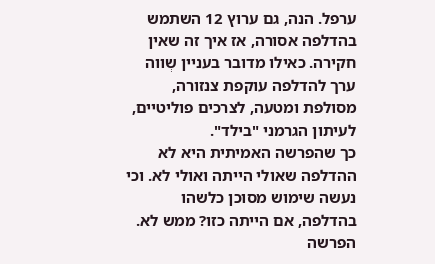ערפל. הנה, גם ערוץ 12 השתמש בהדלפה אסורה, אז איך זה שאין חקירה. כאילו מדובר בעניין שְווה ערך להדלפה עוקפת צנזורה, מסולפת ומטעה, לצרכים פוליטיים, לעיתון הגרמני "בילד".
כך שהפרשה האמיתית היא לא ההדלפה שאולי הייתה ואולי לא. וכי נעשה שימוש מסוכן כלשהו בהדלפה, אם הייתה כזו? ממש לא. הפרשה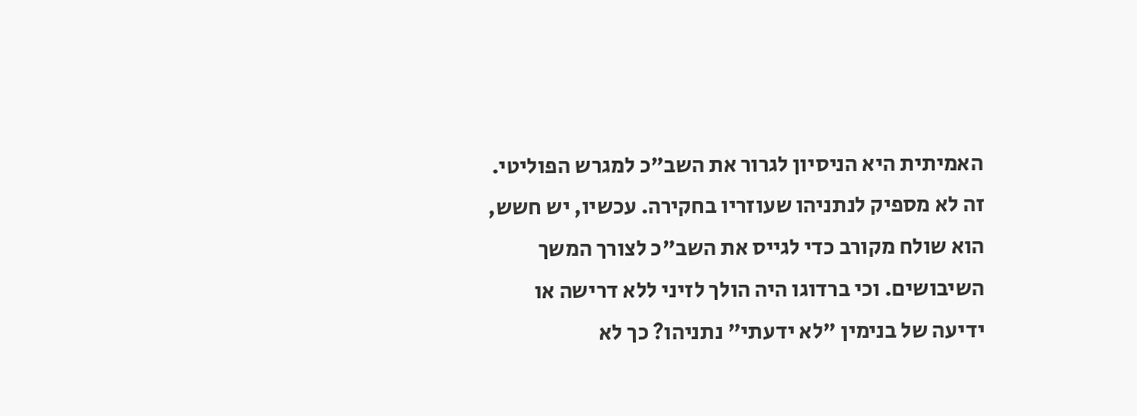האמיתית היא הניסיון לגרור את השב"כ למגרש הפוליטי. זה לא מספיק לנתניהו שעוזריו בחקירה. עכשיו, יש חשש, הוא שולח מקורב כדי לגייס את השב"כ לצורך המשך השיבושים. וכי ברדוגו היה הולך לזיני ללא דרישה או ידיעה של בנימין "לא ידעתי" נתניהו? כך לא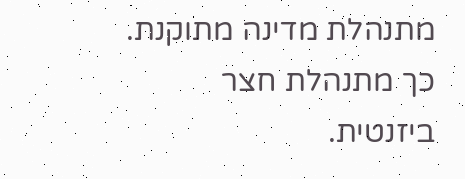מתנהלת מדינה מתוקנת. כך מתנהלת חצר ביזנטית.